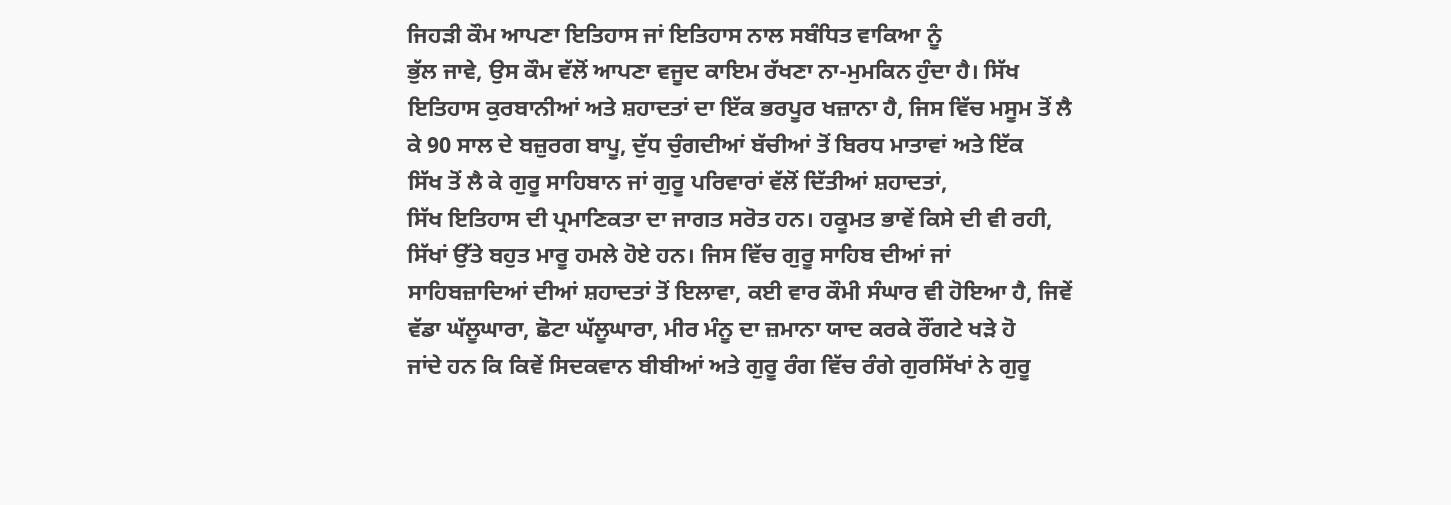ਜਿਹੜੀ ਕੌਮ ਆਪਣਾ ਇਤਿਹਾਸ ਜਾਂ ਇਤਿਹਾਸ ਨਾਲ ਸਬੰਧਿਤ ਵਾਕਿਆ ਨੂੰ
ਭੁੱਲ ਜਾਵੇ, ਉਸ ਕੌਮ ਵੱਲੋਂ ਆਪਣਾ ਵਜੂਦ ਕਾਇਮ ਰੱਖਣਾ ਨਾ-ਮੁਮਕਿਨ ਹੁੰਦਾ ਹੈ। ਸਿੱਖ
ਇਤਿਹਾਸ ਕੁਰਬਾਨੀਆਂ ਅਤੇ ਸ਼ਹਾਦਤਾਂ ਦਾ ਇੱਕ ਭਰਪੂਰ ਖਜ਼ਾਨਾ ਹੈ, ਜਿਸ ਵਿੱਚ ਮਸੂਮ ਤੋਂ ਲੈ
ਕੇ 90 ਸਾਲ ਦੇ ਬਜ਼ੁਰਗ ਬਾਪੂ, ਦੁੱਧ ਚੁੰਗਦੀਆਂ ਬੱਚੀਆਂ ਤੋਂ ਬਿਰਧ ਮਾਤਾਵਾਂ ਅਤੇ ਇੱਕ
ਸਿੱਖ ਤੋਂ ਲੈ ਕੇ ਗੁਰੂ ਸਾਹਿਬਾਨ ਜਾਂ ਗੁਰੂ ਪਰਿਵਾਰਾਂ ਵੱਲੋਂ ਦਿੱਤੀਆਂ ਸ਼ਹਾਦਤਾਂ,
ਸਿੱਖ ਇਤਿਹਾਸ ਦੀ ਪ੍ਰਮਾਣਿਕਤਾ ਦਾ ਜਾਗਤ ਸਰੋਤ ਹਨ। ਹਕੂਮਤ ਭਾਵੇਂ ਕਿਸੇ ਦੀ ਵੀ ਰਹੀ,
ਸਿੱਖਾਂ ਉੱਤੇ ਬਹੁਤ ਮਾਰੂ ਹਮਲੇ ਹੋਏ ਹਨ। ਜਿਸ ਵਿੱਚ ਗੁਰੂ ਸਾਹਿਬ ਦੀਆਂ ਜਾਂ
ਸਾਹਿਬਜ਼ਾਦਿਆਂ ਦੀਆਂ ਸ਼ਹਾਦਤਾਂ ਤੋਂ ਇਲਾਵਾ, ਕਈ ਵਾਰ ਕੌਮੀ ਸੰਘਾਰ ਵੀ ਹੋਇਆ ਹੈ, ਜਿਵੇਂ
ਵੱਡਾ ਘੱਲੂਘਾਰਾ, ਛੋਟਾ ਘੱਲੂਘਾਰਾ, ਮੀਰ ਮੰਨੂ ਦਾ ਜ਼ਮਾਨਾ ਯਾਦ ਕਰਕੇ ਰੌਂਗਟੇ ਖੜੇ ਹੋ
ਜਾਂਦੇ ਹਨ ਕਿ ਕਿਵੇਂ ਸਿਦਕਵਾਨ ਬੀਬੀਆਂ ਅਤੇ ਗੁਰੂ ਰੰਗ ਵਿੱਚ ਰੰਗੇ ਗੁਰਸਿੱਖਾਂ ਨੇ ਗੁਰੂ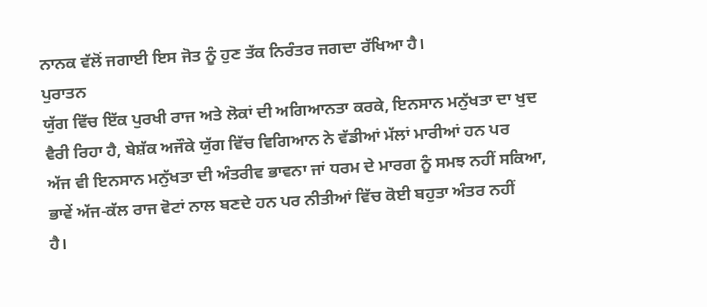ਨਾਨਕ ਵੱਲੋਂ ਜਗਾਈ ਇਸ ਜੋਤ ਨੂੰ ਹੁਣ ਤੱਕ ਨਿਰੰਤਰ ਜਗਦਾ ਰੱਖਿਆ ਹੈ।
ਪੁਰਾਤਨ
ਯੁੱਗ ਵਿੱਚ ਇੱਕ ਪੁਰਖੀ ਰਾਜ ਅਤੇ ਲੋਕਾਂ ਦੀ ਅਗਿਆਨਤਾ ਕਰਕੇ, ਇਨਸਾਨ ਮਨੁੱਖਤਾ ਦਾ ਖੁਦ
ਵੈਰੀ ਰਿਹਾ ਹੈ, ਬੇਸ਼ੱਕ ਅਜੌਕੇ ਯੁੱਗ ਵਿੱਚ ਵਿਗਿਆਨ ਨੇ ਵੱਡੀਆਂ ਮੱਲਾਂ ਮਾਰੀਆਂ ਹਨ ਪਰ
ਅੱਜ ਵੀ ਇਨਸਾਨ ਮਨੁੱਖਤਾ ਦੀ ਅੰਤਰੀਵ ਭਾਵਨਾ ਜਾਂ ਧਰਮ ਦੇ ਮਾਰਗ ਨੂੰ ਸਮਝ ਨਹੀਂ ਸਕਿਆ,
ਭਾਵੇਂ ਅੱਜ-ਕੱਲ ਰਾਜ ਵੋਟਾਂ ਨਾਲ ਬਣਦੇ ਹਨ ਪਰ ਨੀਤੀਆਂ ਵਿੱਚ ਕੋਈ ਬਹੁਤਾ ਅੰਤਰ ਨਹੀਂ
ਹੈ।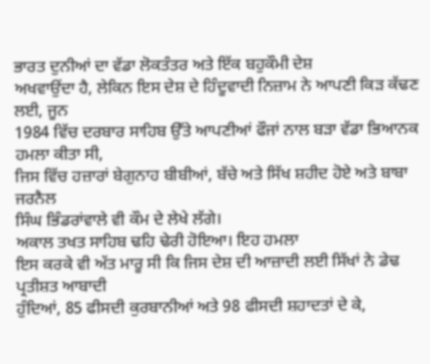ਭਾਰਤ ਦੁਨੀਆਂ ਦਾ ਵੱਡਾ ਲੋਕਤੰਤਰ ਅਤੇ ਇੱਕ ਬਹੁਕੌਮੀ ਦੇਸ਼
ਅਖਵਾਉਂਦਾ ਹੈ, ਲੇਕਿਨ ਇਸ ਦੇਸ਼ ਦੇ ਹਿੰਦੂਵਾਦੀ ਨਿਜ਼ਾਮ ਨੇ ਆਪਣੀ ਕਿੜ ਕੱਢਣ ਲਈ, ਜੂਨ
1984 ਵਿੱਚ ਦਰਬਾਰ ਸਾਹਿਬ ਉੱਤੇ ਆਪਣੀਆਂ ਫੌਜਾਂ ਨਾਲ ਬੜਾ ਵੱਡਾ ਭਿਆਨਕ ਹਮਲਾ ਕੀਤਾ ਸੀ,
ਜਿਸ ਵਿੱਚ ਹਜ਼ਾਰਾਂ ਬੇਗੁਨਾਹ ਬੀਬੀਆਂ, ਬੱਚੇ ਅਤੇ ਸਿੱਖ ਸ਼ਹੀਦ ਹੋਏ ਅਤੇ ਬਾਬਾ ਜਰਨੈਲ
ਸਿੰਘ ਭਿੰਡਰਾਂਵਾਲੇ ਵੀ ਕੌਮ ਦੇ ਲੇਖੇ ਲੱਗੇ।
ਅਕਾਲ ਤਖਤ ਸਾਹਿਬ ਢਹਿ ਢੇਰੀ ਹੋਇਆ। ਇਹ ਹਮਲਾ
ਇਸ ਕਰਕੇ ਵੀ ਅੱਤ ਮਾਰੂ ਸੀ ਕਿ ਜਿਸ ਦੇਸ਼ ਦੀ ਆਜ਼ਾਦੀ ਲਈ ਸਿੱਖਾਂ ਨੇ ਡੇਢ ਪ੍ਰਤੀਸ਼ਤ ਆਬਾਦੀ
ਹੁੰਦਿਆਂ, 85 ਫੀਸਦੀ ਕੁਰਬਾਨੀਆਂ ਅਤੇ 98 ਫੀਸਦੀ ਸ਼ਹਾਦਤਾਂ ਦੇ ਕੇ,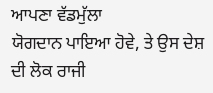ਆਪਣਾ ਵੱਡਮੁੱਲਾ
ਯੋਗਦਾਨ ਪਾਇਆ ਹੋਵੇ, ਤੇ ਉਸ ਦੇਸ਼ ਦੀ ਲੋਕ ਰਾਜੀ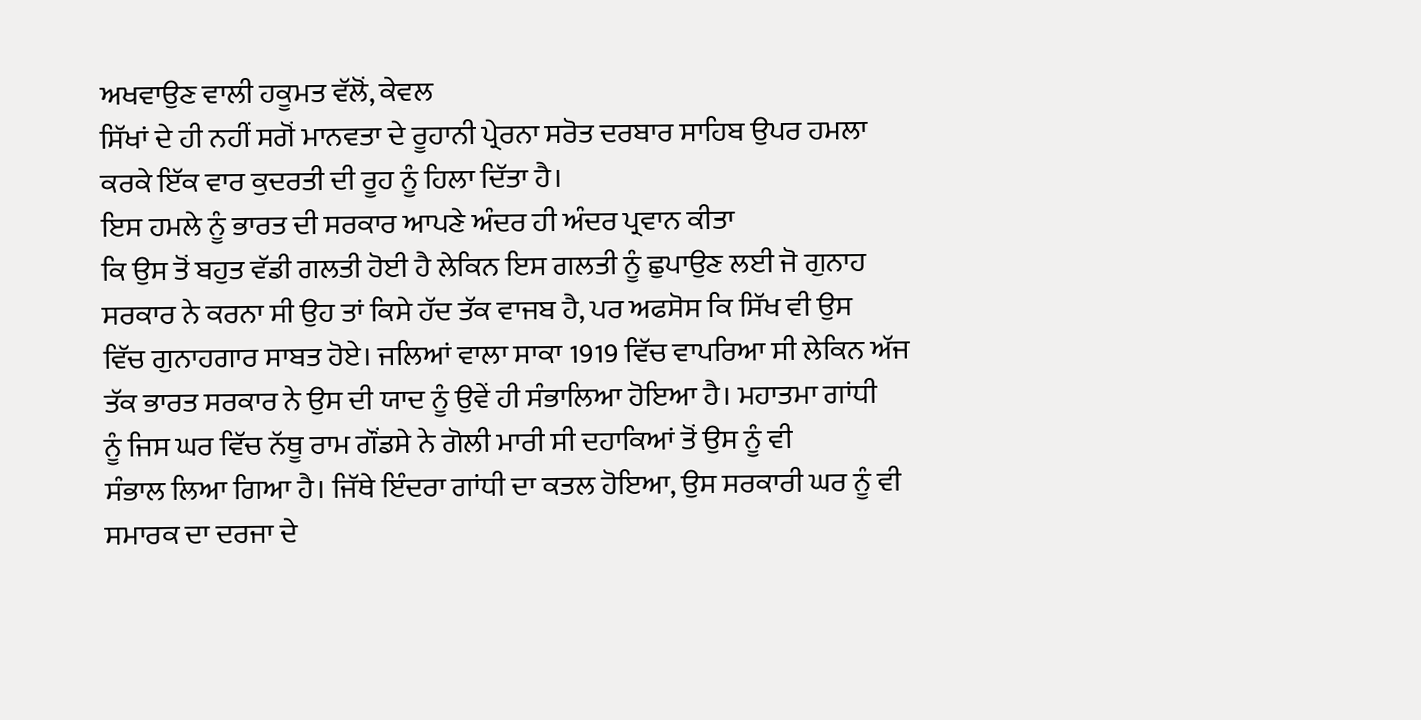ਅਖਵਾਉਣ ਵਾਲੀ ਹਕੂਮਤ ਵੱਲੋਂ, ਕੇਵਲ
ਸਿੱਖਾਂ ਦੇ ਹੀ ਨਹੀਂ ਸਗੋਂ ਮਾਨਵਤਾ ਦੇ ਰੂਹਾਨੀ ਪ੍ਰੇਰਨਾ ਸਰੋਤ ਦਰਬਾਰ ਸਾਹਿਬ ਉਪਰ ਹਮਲਾ
ਕਰਕੇ ਇੱਕ ਵਾਰ ਕੁਦਰਤੀ ਦੀ ਰੂਹ ਨੂੰ ਹਿਲਾ ਦਿੱਤਾ ਹੈ।
ਇਸ ਹਮਲੇ ਨੂੰ ਭਾਰਤ ਦੀ ਸਰਕਾਰ ਆਪਣੇ ਅੰਦਰ ਹੀ ਅੰਦਰ ਪ੍ਰਵਾਨ ਕੀਤਾ
ਕਿ ਉਸ ਤੋਂ ਬਹੁਤ ਵੱਡੀ ਗਲਤੀ ਹੋਈ ਹੈ ਲੇਕਿਨ ਇਸ ਗਲਤੀ ਨੂੰ ਛੁਪਾਉਣ ਲਈ ਜੋ ਗੁਨਾਹ
ਸਰਕਾਰ ਨੇ ਕਰਨਾ ਸੀ ਉਹ ਤਾਂ ਕਿਸੇ ਹੱਦ ਤੱਕ ਵਾਜਬ ਹੈ, ਪਰ ਅਫਸੋਸ ਕਿ ਸਿੱਖ ਵੀ ਉਸ
ਵਿੱਚ ਗੁਨਾਹਗਾਰ ਸਾਬਤ ਹੋਏ। ਜਲਿਆਂ ਵਾਲਾ ਸਾਕਾ 1919 ਵਿੱਚ ਵਾਪਰਿਆ ਸੀ ਲੇਕਿਨ ਅੱਜ
ਤੱਕ ਭਾਰਤ ਸਰਕਾਰ ਨੇ ਉਸ ਦੀ ਯਾਦ ਨੂੰ ਉਵੇਂ ਹੀ ਸੰਭਾਲਿਆ ਹੋਇਆ ਹੈ। ਮਹਾਤਮਾ ਗਾਂਧੀ
ਨੂੰ ਜਿਸ ਘਰ ਵਿੱਚ ਨੱਥੂ ਰਾਮ ਗੌਂਡਸੇ ਨੇ ਗੋਲੀ ਮਾਰੀ ਸੀ ਦਹਾਕਿਆਂ ਤੋਂ ਉਸ ਨੂੰ ਵੀ
ਸੰਭਾਲ ਲਿਆ ਗਿਆ ਹੈ। ਜਿੱਥੇ ਇੰਦਰਾ ਗਾਂਧੀ ਦਾ ਕਤਲ ਹੋਇਆ, ਉਸ ਸਰਕਾਰੀ ਘਰ ਨੂੰ ਵੀ
ਸਮਾਰਕ ਦਾ ਦਰਜਾ ਦੇ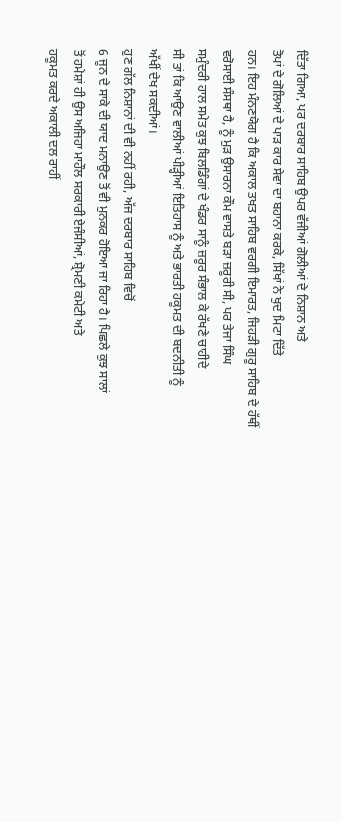ਦਿੱਤਾ ਗਿਆ, ਪਰ ਦਰਬਾਰ ਸਾਹਿਬ ਉਪਰ ਵੱਜੀਆਂ ਗੋਲੀਆਂ ਦੇ ਨਿਸ਼ਾਨ ਅਤੇ
ਤੋਪਾਂ ਦੇ ਗੋਲਿਆਂ ਦੇ ਪਾੜ ਕਾਰ ਸੇਵਾ ਦਾ ਬਹਾਨਾ ਕਰਕੇ, ਸਿੱਖਾਂ ਨੇ ਖੁਦ ਮਿਟਾ ਦਿੱਤੇ
ਹਨ। ਇਹ ਮੰਨਣਯੋਗ ਹੈ ਕਿ ਅਕਾਲ ਤਖਤ ਸਾਹਿਬ ਵਰਗੀ ਇਮਾਰਤ, ਜਿਹੜੀ ਗੁਰੂ ਸਾਹਿਬ ਦੇ ਹੱਥੀਂ
ਵਰੋਸਾਈ ਸੰਸਥਾ ਹੈ, ਨੂੰ ਮੁੜ ਉਸਾਰਨਾ ਕੌਮ ਵਾਸਤੇ ਬੜਾ ਜ਼ਰੂਰੀ ਸੀ, ਪਰ ਤੇਜਾ ਸਿੰਘ
ਸਮੁੰਦਰੀ ਹਾਲ ਸਮੇਤ ਕੁਝ ਬਿਲਡਿੰਗਾਂ ਦੇ ਖੰਡਰ ਸਾਨੂੰ ਜ਼ਰੂਰ ਸੰਭਾਲ ਕੇ ਰੱਖਣੇ ਚਾਹੀਦੇ
ਸੀ ਤਾਂ ਕਿ ਆਉਣ ਵਾਲੀਆਂ ਪੀੜ੍ਹੀਆਂ ਇਤਿਹਾਸ ਨੂੰ ਅਤੇ ਭਾਰਤੀ ਹਕੂਮਤ ਦੀ ਬਦਨੀਤੀ ਨੂੰ
ਅੱਖੀਂ ਦੇਖ ਸਕਦੀਆਂ।
ਹੁਣ ਗੱਲ ਨਿਸ਼ਾਨਾਂ ਦੀ ਵੀ ਨਹੀਂ ਰਹੀ, ਅੱਜ ਦਰਬਾਰ ਸਾਹਿਬ ਵਿਚੋਂ
6 ਜੂਨ ਦੇ ਸਾਕੇ ਦੀ ਯਾਦ ਮਨਾਉਣ ਤੋਂ ਵੀ ਮੁਨਕਰ ਹੋਇਆ ਜਾ ਰਿਹਾ ਹੈ। ਪਿਛਲੇ ਕੁਝ ਸਾਲਾਂ
ਤੋਂ ਹਮੇਸ਼ਾਂ ਹੀ ਉਸ ਅਜਿਹਾ ਮਾਹੌਲ ਸਰਕਾਰੀ ਏਜੰਸੀਆਂ, ਸ਼੍ਰੋਮਣੀ ਕਮੇਟੀ ਅਤੇ
ਹਕੂਮਤ ਕਰਦੇ ਅਕਾਲੀ ਦਲ ਰਾਹੀਂ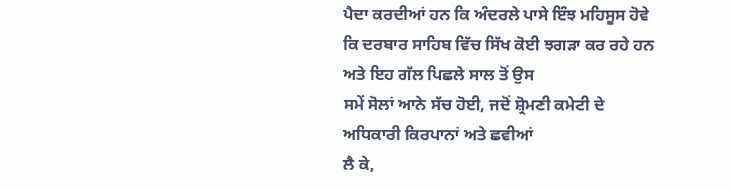ਪੈਦਾ ਕਰਦੀਆਂ ਹਨ ਕਿ ਅੰਦਰਲੇ ਪਾਸੇ ਇੰਝ ਮਹਿਸੂਸ ਹੋਵੇ
ਕਿ ਦਰਬਾਰ ਸਾਹਿਬ ਵਿੱਚ ਸਿੱਖ ਕੋਈ ਝਗੜਾ ਕਰ ਰਹੇ ਹਨ ਅਤੇ ਇਹ ਗੱਲ ਪਿਛਲੇ ਸਾਲ ਤੋਂ ਉਸ
ਸਮੇਂ ਸੋਲਾਂ ਆਨੇ ਸੱਚ ਹੋਈ, ਜਦੋਂ ਸ਼੍ਰੋਮਣੀ ਕਮੇਟੀ ਦੇ ਅਧਿਕਾਰੀ ਕਿਰਪਾਨਾਂ ਅਤੇ ਛਵੀਆਂ
ਲੈ ਕੇ,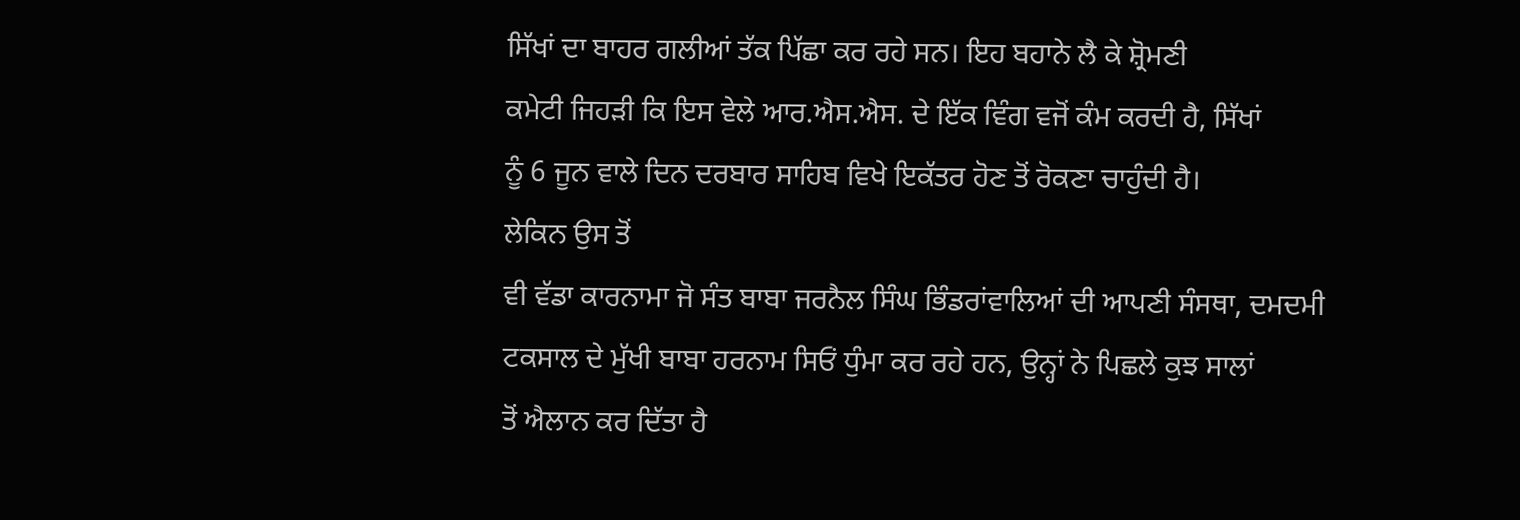ਸਿੱਖਾਂ ਦਾ ਬਾਹਰ ਗਲੀਆਂ ਤੱਕ ਪਿੱਛਾ ਕਰ ਰਹੇ ਸਨ। ਇਹ ਬਹਾਨੇ ਲੈ ਕੇ ਸ਼੍ਰੋਮਣੀ
ਕਮੇਟੀ ਜਿਹੜੀ ਕਿ ਇਸ ਵੇਲੇ ਆਰ.ਐਸ.ਐਸ. ਦੇ ਇੱਕ ਵਿੰਗ ਵਜੋਂ ਕੰਮ ਕਰਦੀ ਹੈ, ਸਿੱਖਾਂ
ਨੂੰ 6 ਜੂਨ ਵਾਲੇ ਦਿਨ ਦਰਬਾਰ ਸਾਹਿਬ ਵਿਖੇ ਇਕੱਤਰ ਹੋਣ ਤੋਂ ਰੋਕਣਾ ਚਾਹੁੰਦੀ ਹੈ।
ਲੇਕਿਨ ਉਸ ਤੋਂ
ਵੀ ਵੱਡਾ ਕਾਰਨਾਮਾ ਜੋ ਸੰਤ ਬਾਬਾ ਜਰਨੈਲ ਸਿੰਘ ਭਿੰਡਰਾਂਵਾਲਿਆਂ ਦੀ ਆਪਣੀ ਸੰਸਥਾ, ਦਮਦਮੀ
ਟਕਸਾਲ ਦੇ ਮੁੱਖੀ ਬਾਬਾ ਹਰਨਾਮ ਸਿਓਂ ਧੁੰਮਾ ਕਰ ਰਹੇ ਹਨ, ਉਨ੍ਹਾਂ ਨੇ ਪਿਛਲੇ ਕੁਝ ਸਾਲਾਂ
ਤੋਂ ਐਲਾਨ ਕਰ ਦਿੱਤਾ ਹੈ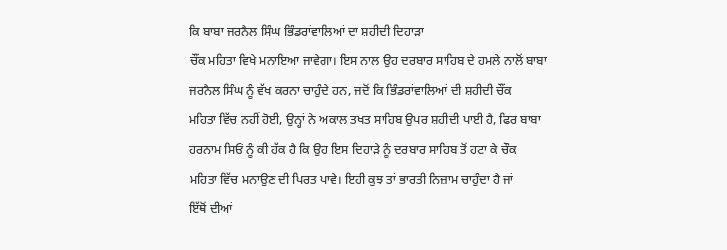ਕਿ ਬਾਬਾ ਜਰਨੈਲ ਸਿੰਘ ਭਿੰਡਰਾਂਵਾਲਿਆਂ ਦਾ ਸ਼ਹੀਦੀ ਦਿਹਾੜਾ
ਚੌਂਕ ਮਹਿਤਾ ਵਿਖੇ ਮਨਾਇਆ ਜਾਵੇਗਾ। ਇਸ ਨਾਲ ਉਹ ਦਰਬਾਰ ਸਾਹਿਬ ਦੇ ਹਮਲੇ ਨਾਲੋਂ ਬਾਬਾ
ਜਰਨੈਲ ਸਿੰਘ ਨੂੰ ਵੱਖ ਕਰਨਾ ਚਾਹੁੰਦੇ ਹਨ, ਜਦੋਂ ਕਿ ਭਿੰਡਰਾਂਵਾਲਿਆਂ ਦੀ ਸ਼ਹੀਦੀ ਚੌਂਕ
ਮਹਿਤਾ ਵਿੱਚ ਨਹੀਂ ਹੋਈ, ਉਨ੍ਹਾਂ ਨੇ ਅਕਾਲ ਤਖਤ ਸਾਹਿਬ ਉਪਰ ਸ਼ਹੀਦੀ ਪਾਈ ਹੈ, ਫਿਰ ਬਾਬਾ
ਹਰਨਾਮ ਸਿਓਂ ਨੂੰ ਕੀ ਹੱਕ ਹੈ ਕਿ ਉਹ ਇਸ ਦਿਹਾੜੇ ਨੂੰ ਦਰਬਾਰ ਸਾਹਿਬ ਤੋਂ ਹਟਾ ਕੇ ਚੌਕ
ਮਹਿਤਾ ਵਿੱਚ ਮਨਾਉਣ ਦੀ ਪਿਰਤ ਪਾਵੇ। ਇਹੀ ਕੁਝ ਤਾਂ ਭਾਰਤੀ ਨਿਜ਼ਾਮ ਚਾਹੁੰਦਾ ਹੈ ਜਾਂ
ਇੱਥੋਂ ਦੀਆਂ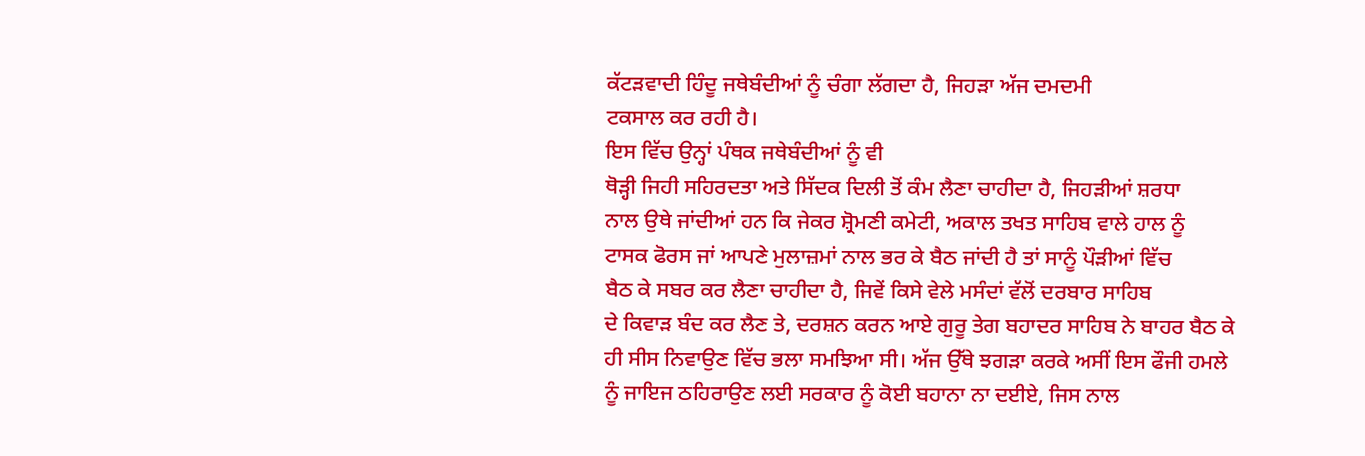ਕੱਟੜਵਾਦੀ ਹਿੰਦੂ ਜਥੇਬੰਦੀਆਂ ਨੂੰ ਚੰਗਾ ਲੱਗਦਾ ਹੈ, ਜਿਹੜਾ ਅੱਜ ਦਮਦਮੀ
ਟਕਸਾਲ ਕਰ ਰਹੀ ਹੈ।
ਇਸ ਵਿੱਚ ਉਨ੍ਹਾਂ ਪੰਥਕ ਜਥੇਬੰਦੀਆਂ ਨੂੰ ਵੀ
ਥੋੜ੍ਹੀ ਜਿਹੀ ਸਹਿਰਦਤਾ ਅਤੇ ਸਿੱਦਕ ਦਿਲੀ ਤੋਂ ਕੰਮ ਲੈਣਾ ਚਾਹੀਦਾ ਹੈ, ਜਿਹੜੀਆਂ ਸ਼ਰਧਾ
ਨਾਲ ਉਥੇ ਜਾਂਦੀਆਂ ਹਨ ਕਿ ਜੇਕਰ ਸ਼੍ਰੋਮਣੀ ਕਮੇਟੀ, ਅਕਾਲ ਤਖਤ ਸਾਹਿਬ ਵਾਲੇ ਹਾਲ ਨੂੰ
ਟਾਸਕ ਫੋਰਸ ਜਾਂ ਆਪਣੇ ਮੁਲਾਜ਼ਮਾਂ ਨਾਲ ਭਰ ਕੇ ਬੈਠ ਜਾਂਦੀ ਹੈ ਤਾਂ ਸਾਨੂੰ ਪੌੜੀਆਂ ਵਿੱਚ
ਬੈਠ ਕੇ ਸਬਰ ਕਰ ਲੈਣਾ ਚਾਹੀਦਾ ਹੈ, ਜਿਵੇਂ ਕਿਸੇ ਵੇਲੇ ਮਸੰਦਾਂ ਵੱਲੋਂ ਦਰਬਾਰ ਸਾਹਿਬ
ਦੇ ਕਿਵਾੜ ਬੰਦ ਕਰ ਲੈਣ ਤੇ, ਦਰਸ਼ਨ ਕਰਨ ਆਏ ਗੁਰੂ ਤੇਗ ਬਹਾਦਰ ਸਾਹਿਬ ਨੇ ਬਾਹਰ ਬੈਠ ਕੇ
ਹੀ ਸੀਸ ਨਿਵਾਉਣ ਵਿੱਚ ਭਲਾ ਸਮਝਿਆ ਸੀ। ਅੱਜ ਉੱਥੇ ਝਗੜਾ ਕਰਕੇ ਅਸੀਂ ਇਸ ਫੌਜੀ ਹਮਲੇ
ਨੂੰ ਜਾਇਜ ਠਹਿਰਾਉਣ ਲਈ ਸਰਕਾਰ ਨੂੰ ਕੋਈ ਬਹਾਨਾ ਨਾ ਦਈਏ, ਜਿਸ ਨਾਲ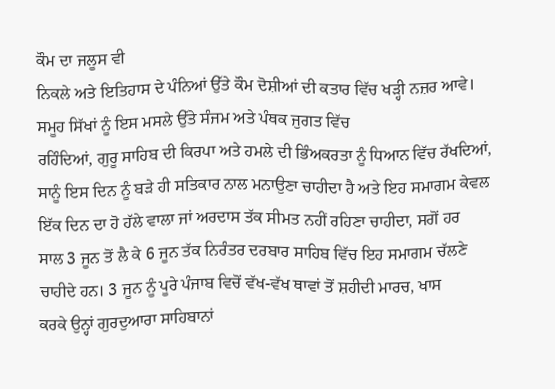ਕੌਮ ਦਾ ਜਲੂਸ ਵੀ
ਨਿਕਲੇ ਅਤੇ ਇਤਿਹਾਸ ਦੇ ਪੰਨਿਆਂ ਉੱਤੇ ਕੌਮ ਦੋਸ਼ੀਆਂ ਦੀ ਕਤਾਰ ਵਿੱਚ ਖੜ੍ਹੀ ਨਜ਼ਰ ਆਵੇ।
ਸਮੂਹ ਸਿੱਖਾਂ ਨੂੰ ਇਸ ਮਸਲੇ ਉੱਤੇ ਸੰਜਮ ਅਤੇ ਪੰਥਕ ਜੁਗਤ ਵਿੱਚ
ਰਹਿੰਦਿਆਂ, ਗੁਰੂ ਸਾਹਿਬ ਦੀ ਕਿਰਪਾ ਅਤੇ ਹਮਲੇ ਦੀ ਭਿੰਅਕਰਤਾ ਨੂੰ ਧਿਆਨ ਵਿੱਚ ਰੱਖਦਿਆਂ,
ਸਾਨੂੰ ਇਸ ਦਿਨ ਨੂੰ ਬੜੇ ਹੀ ਸਤਿਕਾਰ ਨਾਲ ਮਨਾਉਣਾ ਚਾਹੀਦਾ ਹੈ ਅਤੇ ਇਹ ਸਮਾਗਮ ਕੇਵਲ
ਇੱਕ ਦਿਨ ਦਾ ਹੋ ਹੱਲੇ ਵਾਲਾ ਜਾਂ ਅਰਦਾਸ ਤੱਕ ਸੀਮਤ ਨਹੀਂ ਰਹਿਣਾ ਚਾਹੀਦਾ, ਸਗੋਂ ਹਰ
ਸਾਲ 3 ਜੂਨ ਤੋਂ ਲੈ ਕੇ 6 ਜੂਨ ਤੱਕ ਨਿਰੰਤਰ ਦਰਬਾਰ ਸਾਹਿਬ ਵਿੱਚ ਇਹ ਸਮਾਗਮ ਚੱਲਣੇ
ਚਾਹੀਦੇ ਹਨ। 3 ਜੂਨ ਨੂੰ ਪੂਰੇ ਪੰਜਾਬ ਵਿਚੋਂ ਵੱਖ-ਵੱਖ ਥਾਵਾਂ ਤੋਂ ਸ਼ਹੀਦੀ ਮਾਰਚ, ਖਾਸ
ਕਰਕੇ ਉਨ੍ਹਾਂ ਗੁਰਦੁਆਰਾ ਸਾਹਿਬਾਨਾਂ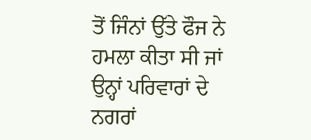ਤੋਂ ਜਿੰਨਾਂ ਉੱਤੇ ਫੌਜ ਨੇ ਹਮਲਾ ਕੀਤਾ ਸੀ ਜਾਂ
ਉਨ੍ਹਾਂ ਪਰਿਵਾਰਾਂ ਦੇ ਨਗਰਾਂ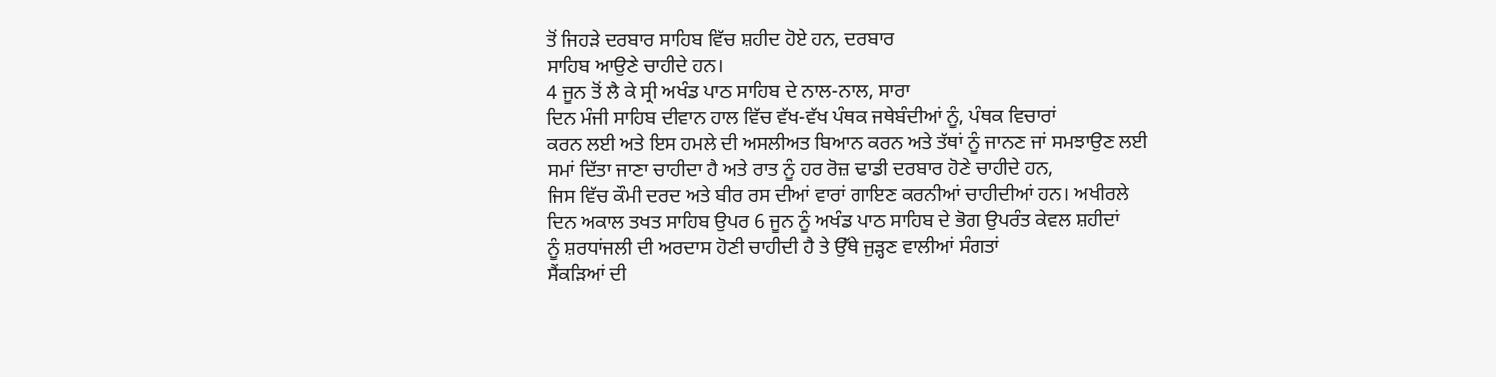ਤੋਂ ਜਿਹੜੇ ਦਰਬਾਰ ਸਾਹਿਬ ਵਿੱਚ ਸ਼ਹੀਦ ਹੋਏ ਹਨ, ਦਰਬਾਰ
ਸਾਹਿਬ ਆਉਣੇ ਚਾਹੀਦੇ ਹਨ।
4 ਜੂਨ ਤੋਂ ਲੈ ਕੇ ਸ੍ਰੀ ਅਖੰਡ ਪਾਠ ਸਾਹਿਬ ਦੇ ਨਾਲ-ਨਾਲ, ਸਾਰਾ
ਦਿਨ ਮੰਜੀ ਸਾਹਿਬ ਦੀਵਾਨ ਹਾਲ ਵਿੱਚ ਵੱਖ-ਵੱਖ ਪੰਥਕ ਜਥੇਬੰਦੀਆਂ ਨੂੰ, ਪੰਥਕ ਵਿਚਾਰਾਂ
ਕਰਨ ਲਈ ਅਤੇ ਇਸ ਹਮਲੇ ਦੀ ਅਸਲੀਅਤ ਬਿਆਨ ਕਰਨ ਅਤੇ ਤੱਥਾਂ ਨੂੰ ਜਾਨਣ ਜਾਂ ਸਮਝਾਉਣ ਲਈ
ਸਮਾਂ ਦਿੱਤਾ ਜਾਣਾ ਚਾਹੀਦਾ ਹੈ ਅਤੇ ਰਾਤ ਨੂੰ ਹਰ ਰੋਜ਼ ਢਾਡੀ ਦਰਬਾਰ ਹੋਣੇ ਚਾਹੀਦੇ ਹਨ,
ਜਿਸ ਵਿੱਚ ਕੌਮੀ ਦਰਦ ਅਤੇ ਬੀਰ ਰਸ ਦੀਆਂ ਵਾਰਾਂ ਗਾਇਣ ਕਰਨੀਆਂ ਚਾਹੀਦੀਆਂ ਹਨ। ਅਖੀਰਲੇ
ਦਿਨ ਅਕਾਲ ਤਖਤ ਸਾਹਿਬ ਉਪਰ 6 ਜੂਨ ਨੂੰ ਅਖੰਡ ਪਾਠ ਸਾਹਿਬ ਦੇ ਭੋਗ ਉਪਰੰਤ ਕੇਵਲ ਸ਼ਹੀਦਾਂ
ਨੂੰ ਸ਼ਰਧਾਂਜਲੀ ਦੀ ਅਰਦਾਸ ਹੋਣੀ ਚਾਹੀਦੀ ਹੈ ਤੇ ਉੱਥੇ ਜੁੜ੍ਹਣ ਵਾਲੀਆਂ ਸੰਗਤਾਂ
ਸੈਂਕੜਿਆਂ ਦੀ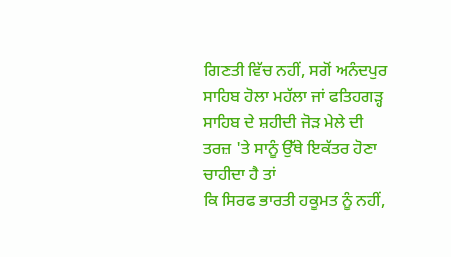ਗਿਣਤੀ ਵਿੱਚ ਨਹੀਂ, ਸਗੋਂ ਅਨੰਦਪੁਰ ਸਾਹਿਬ ਹੋਲਾ ਮਹੱਲਾ ਜਾਂ ਫਤਿਹਗੜ੍ਹ
ਸਾਹਿਬ ਦੇ ਸ਼ਹੀਦੀ ਜੋੜ ਮੇਲੇ ਦੀ ਤਰਜ਼ 'ਤੇ ਸਾਨੂੰ ਉੱਥੇ ਇਕੱਤਰ ਹੋਣਾ ਚਾਹੀਦਾ ਹੈ ਤਾਂ
ਕਿ ਸਿਰਫ ਭਾਰਤੀ ਹਕੂਮਤ ਨੂੰ ਨਹੀਂ,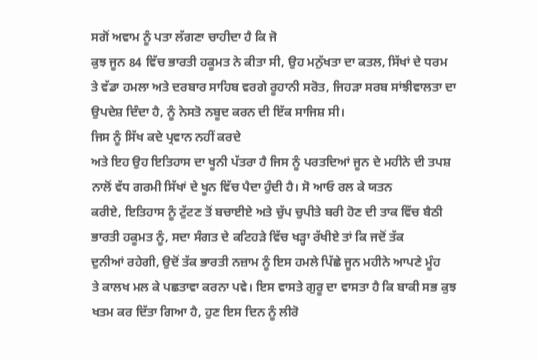ਸਗੋਂ ਅਵਾਮ ਨੂੰ ਪਤਾ ਲੱਗਣਾ ਚਾਹੀਦਾ ਹੈ ਕਿ ਜੋ
ਕੁਝ ਜੂਨ 84 ਵਿੱਚ ਭਾਰਤੀ ਹਕੂਮਤ ਨੇ ਕੀਤਾ ਸੀ, ਉਹ ਮਨੁੱਖਤਾ ਦਾ ਕਤਲ, ਸਿੱਖਾਂ ਦੇ ਧਰਮ
ਤੇ ਵੱਡਾ ਹਮਲਾ ਅਤੇ ਦਰਬਾਰ ਸਾਹਿਬ ਵਰਗੇ ਰੂਹਾਨੀ ਸਰੋਤ, ਜਿਹੜਾ ਸਰਬ ਸਾਂਝੀਵਾਲਤਾ ਦਾ
ਉਪਦੇਸ਼ ਦਿੰਦਾ ਹੈ, ਨੂੰ ਨੇਸਤੋ ਨਬੂਦ ਕਰਨ ਦੀ ਇੱਕ ਸਾਜਿਸ਼ ਸੀ।
ਜਿਸ ਨੂੰ ਸਿੱਖ ਕਦੇ ਪ੍ਰਵਾਨ ਨਹੀਂ ਕਰਦੇ
ਅਤੇ ਇਹ ਉਹ ਇਤਿਹਾਸ ਦਾ ਖੂਨੀ ਪੱਤਰਾ ਹੈ ਜਿਸ ਨੂੰ ਪਰਤਦਿਆਂ ਜੂਨ ਦੇ ਮਹੀਨੇ ਦੀ ਤਪਸ਼
ਨਾਲੋਂ ਵੱਧ ਗਰਮੀ ਸਿੱਖਾਂ ਦੇ ਖੂਨ ਵਿੱਚ ਪੈਦਾ ਹੁੰਦੀ ਹੈ। ਸੋ ਆਓ ਰਲ ਕੇ ਯਤਨ
ਕਰੀਏ, ਇਤਿਹਾਸ ਨੂੰ ਟੁੱਟਣ ਤੋਂ ਬਚਾਈਏ ਅਤੇ ਚੁੱਪ ਚੁਪੀਤੇ ਬਰੀ ਹੋਣ ਦੀ ਤਾਕ ਵਿੱਚ ਬੈਠੀ
ਭਾਰਤੀ ਹਕੂਮਤ ਨੂੰ, ਸਦਾ ਸੰਗਤ ਦੇ ਕਟਿਹੜੇ ਵਿੱਚ ਖੜ੍ਹਾ ਰੱਖੀਏ ਤਾਂ ਕਿ ਜਦੋਂ ਤੱਕ
ਦੁਨੀਆਂ ਰਹੇਗੀ, ਉਦੋਂ ਤੱਕ ਭਾਰਤੀ ਨਜ਼ਾਮ ਨੂੰ ਇਸ ਹਮਲੇ ਪਿੱਛੇ ਜੂਨ ਮਹੀਨੇ ਆਪਣੇ ਮੂੰਹ
ਤੇ ਕਾਲਖ ਮਲ ਕੇ ਪਛਤਾਵਾ ਕਰਨਾ ਪਵੇ। ਇਸ ਵਾਸਤੇ ਗੁਰੂ ਦਾ ਵਾਸਤਾ ਹੈ ਕਿ ਬਾਕੀ ਸਭ ਕੁਝ
ਖਤਮ ਕਰ ਦਿੱਤਾ ਗਿਆ ਹੈ, ਹੁਣ ਇਸ ਦਿਨ ਨੂੰ ਲੀਰੋ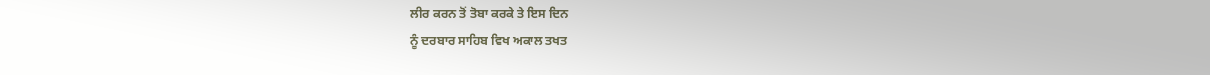ਲੀਰ ਕਰਨ ਤੋਂ ਤੋਬਾ ਕਰਕੇ ਤੇ ਇਸ ਦਿਨ
ਨੂੰ ਦਰਬਾਰ ਸਾਹਿਬ ਵਿਖ ਅਕਾਲ ਤਖਤ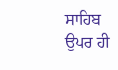ਸਾਹਿਬ ਉਪਰ ਹੀ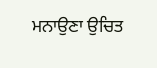ਮਨਾਉਣਾ ਉਚਿਤ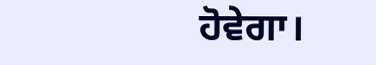ਹੋਵੇਗਾ।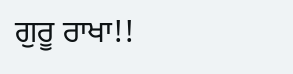ਗੁਰੂ ਰਾਖਾ!!